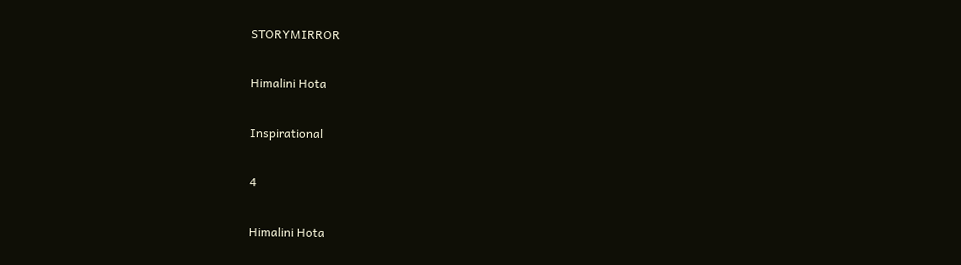STORYMIRROR

Himalini Hota

Inspirational

4

Himalini Hota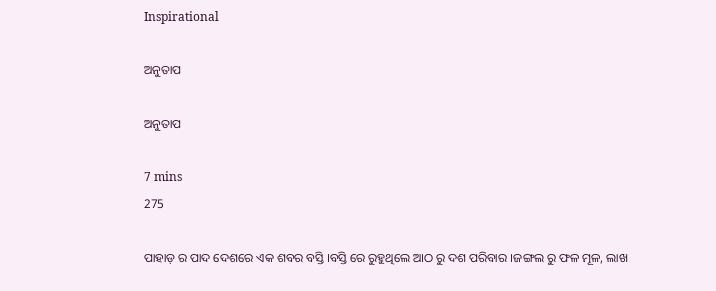Inspirational

ଅନୁତାପ

ଅନୁତାପ

7 mins
275

ପାହାଡ଼ ର ପାଦ ଦେଶରେ ଏକ ଶବର ବସ୍ତି ।ବସ୍ତି ରେ ରୁହୁଥିଲେ ଆଠ ରୁ ଦଶ ପରିବାର ।ଜଙ୍ଗଲ ରୁ ଫଳ ମୂଳ, ଲାଖ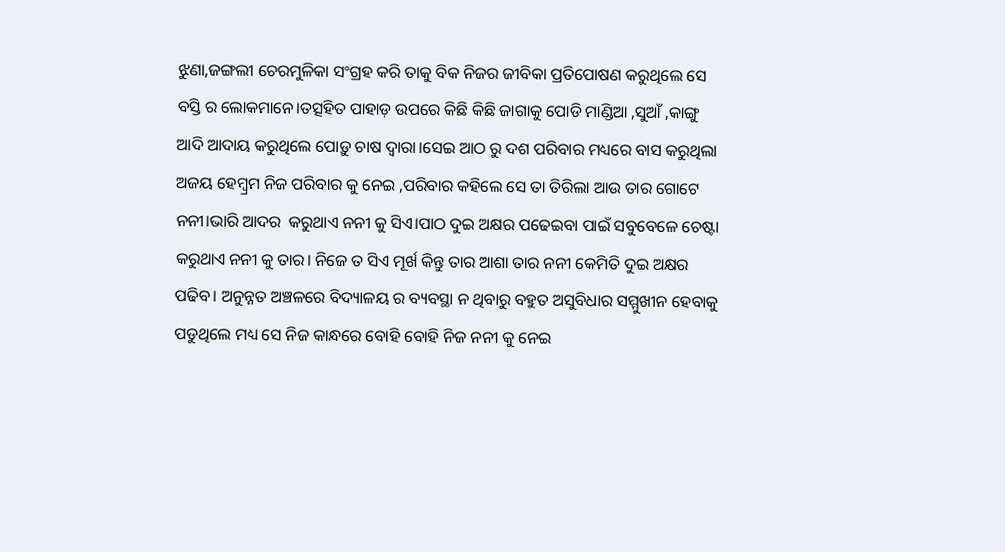ଝୁଣା,ଜଙ୍ଗଲୀ ଚେରମୁଳିକା ସଂଗ୍ରହ କରି ତାକୁ ବିକ ନିଜର ଜୀବିକା ପ୍ରତିପୋଷଣ କରୁଥିଲେ ସେ ବସ୍ତି ର ଲୋକମାନେ।ତତ୍ସହିତ ପାହାଡ଼ ଉପରେ କିଛି କିଛି ଜାଗାକୁ ପୋଡି ମାଣ୍ଡିଆ ,ସୁଆଁ ,କାଙ୍ଗୁ ଆଦି ଆଦାୟ କରୁଥିଲେ ପୋଡ଼ୁ ଚାଷ ଦ୍ୱାରା।ସେଇ ଆଠ ରୁ ଦଶ ପରିବାର ମଧ୍ୟରେ ବାସ କରୁଥିଲା ଅଜୟ ହେମ୍ବ୍ରମ ନିଜ ପରିବାର କୁ ନେଇ ,ପରିବାର କହିଲେ ସେ ତା ତିରିଲା ଆଉ ତାର ଗୋଟେ ନନୀ।ଭାରି ଆଦର  କରୁଥାଏ ନନୀ କୁ ସିଏ।ପାଠ ଦୁଇ ଅକ୍ଷର ପଢେଇବା ପାଇଁ ସବୁବେଳେ ଚେଷ୍ଟା କରୁଥାଏ ନନୀ କୁ ତାର। ନିଜେ ତ ସିଏ ମୂର୍ଖ କିନ୍ତୁ ତାର ଆଶା ତାର ନନୀ କେମିତି ଦୁଇ ଅକ୍ଷର ପଢିବ। ଅନୁନ୍ନତ ଅଞ୍ଚଳରେ ବିଦ୍ୟାଳୟ ର ବ୍ୟବସ୍ଥା ନ ଥିବାରୁ ବହୁତ ଅସୁବିଧାର ସମ୍ମୁଖୀନ ହେବାକୁ ପଡୁଥିଲେ ମଧ୍ୟ ସେ ନିଜ କାନ୍ଧରେ ବୋହି ବୋହି ନିଜ ନନୀ କୁ ନେଇ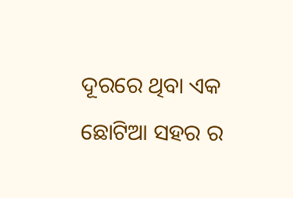ଦୂରରେ ଥିବା ଏକ ଛୋଟିଆ ସହର ର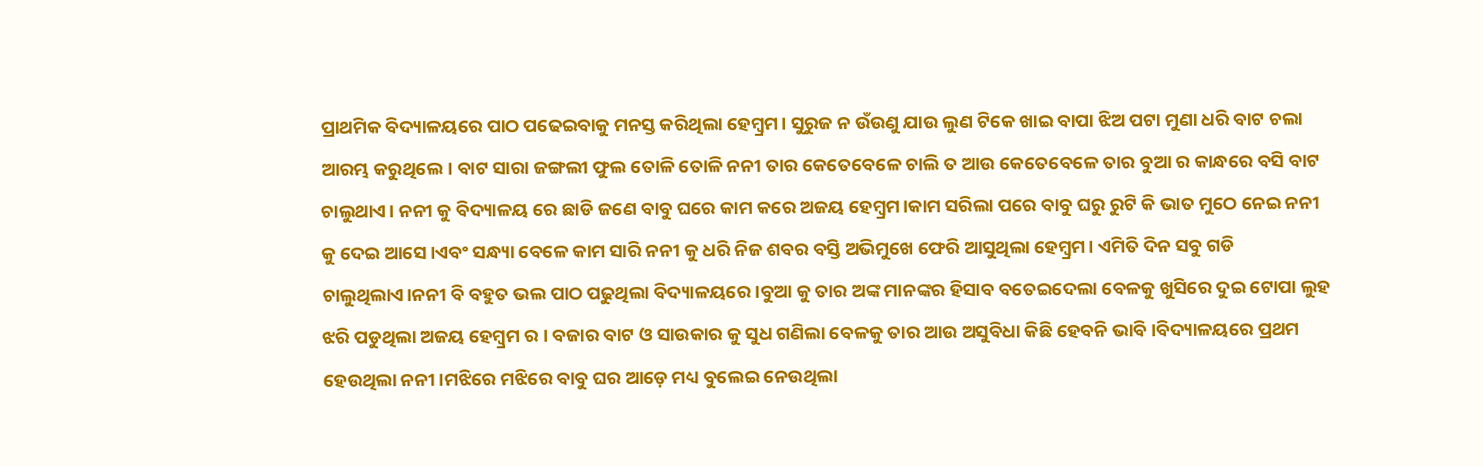ପ୍ରାଥମିକ ବିଦ୍ୟାଳୟରେ ପାଠ ପଢେଇବାକୁ ମନସ୍ତ କରିଥିଲା ହେମ୍ବ୍ରମ। ସୁରୁଜ ନ ଉଁଉଣୁ ଯାଉ ଲୁଣ ଟିକେ ଖାଇ ବାପା ଝିଅ ପଟା ମୁଣା ଧରି ବାଟ ଚଲା ଆରମ୍ଭ କରୁଥିଲେ। ବାଟ ସାରା ଜଙ୍ଗଲୀ ଫୁଲ ତୋଳି ତୋଳି ନନୀ ତାର କେତେବେଳେ ଚାଲି ତ ଆଉ କେତେବେଳେ ତାର ବୁଆ ର କାନ୍ଧରେ ବସି ବାଟ ଚାଲୁଥାଏ। ନନୀ କୁ ବିଦ୍ୟାଳୟ ରେ ଛାଡି ଜଣେ ବାବୁ ଘରେ କାମ କରେ ଅଜୟ ହେମ୍ବ୍ରମ।କାମ ସରିଲା ପରେ ବାବୁ ଘରୁ ରୁଟି କି ଭାତ ମୁଠେ ନେଇ ନନୀ କୁ ଦେଇ ଆସେ।ଏବଂ ସନ୍ଧ୍ୟା ବେଳେ କାମ ସାରି ନନୀ କୁ ଧରି ନିଜ ଶବର ବସ୍ତି ଅଭିମୁଖେ ଫେରି ଆସୁଥିଲା ହେମ୍ବ୍ରମ। ଏମିତି ଦିନ ସବୁ ଗଡି ଚାଲୁଥିଲାଏ।ନନୀ ବି ବହୁତ ଭଲ ପାଠ ପଢୁଥିଲା ବିଦ୍ୟାଳୟରେ ।ବୁଆ କୁ ତାର ଅଙ୍କ ମାନଙ୍କର ହିସାବ ବତେଇଦେଲା ବେଳକୁ ଖୁସିରେ ଦୁଇ ଟୋପା ଲୁହ ଝରି ପଡୁଥିଲା ଅଜୟ ହେମ୍ବ୍ରମ ର । ବଜାର ବାଟ ଓ ସାଉକାର କୁ ସୁଧ ଗଣିଲା ବେଳକୁ ତାର ଆଉ ଅସୁବିଧା କିଛି ହେବନି ଭାବି।ବିଦ୍ୟାଳୟରେ ପ୍ରଥମ ହେଉଥିଲା ନନୀ।ମଝିରେ ମଝିରେ ବାବୁ ଘର ଆଡ଼େ ମଧ୍ୟ ବୁଲେଇ ନେଉଥିଲା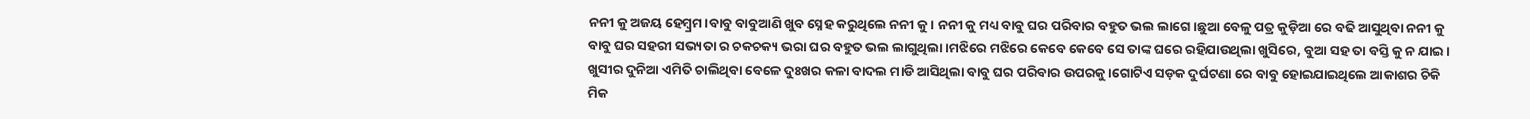ନନୀ କୁ ଅଜୟ ହେମ୍ବ୍ରମ।ବାବୁ ବାବୁଆଣି ଖୁବ ସ୍ନେହ କରୁଥିଲେ ନନୀ କୁ। ନନୀ କୁ ମଧ୍ୟ ବାବୁ ଘର ପରିବାର ବହୁତ ଭଲ ଲାଗେ।ଛୁଆ ବେଳୁ ପତ୍ର କୁଡ଼ିଆ ରେ ବଢି ଆସୁଥିବା ନନୀ କୁ ବାବୁ ଘର ସହରୀ ସଭ୍ୟତା ର ଚକଚକ୍ୟ ଭରା ଘର ବହୁତ ଭଲ ଲାଗୁଥିଲା।ମଝିରେ ମଝିରେ କେବେ କେବେ ସେ ତାଙ୍କ ଘରେ ରହିଯାଉଥିଲା ଖୁସିରେ, ବୁଆ ସହ ତା ବସ୍ତି କୁ ନ ଯାଇ। ଖୁସୀର ଦୁନିଆ ଏମିତି ଚାଲିଥିବା ବେଳେ ଦୁଃଖର କଳା ବାଦଲ ମାଡି ଆସିଥିଲା ବାବୁ ଘର ପରିବାର ଉପରକୁ ।ଗୋଟିଏ ସଡ଼କ ଦୁର୍ଘଟଣା ରେ ବାବୁ ହୋଇଯାଇଥିଲେ ଆକାଶର ଚିକି ମିକ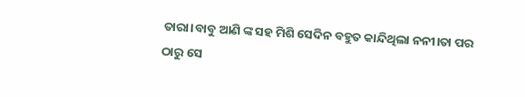ତାରା।ବାବୁ ଆଣି ଙ୍କ ସହ ମିଶି ସେଦିନ ବହୁତ କାନ୍ଦିଥିଲା ନନୀ।ତା ପର ଠାରୁ ସେ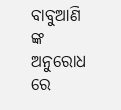ବାବୁଆଣି ଙ୍କ ଅନୁରୋଧ ରେ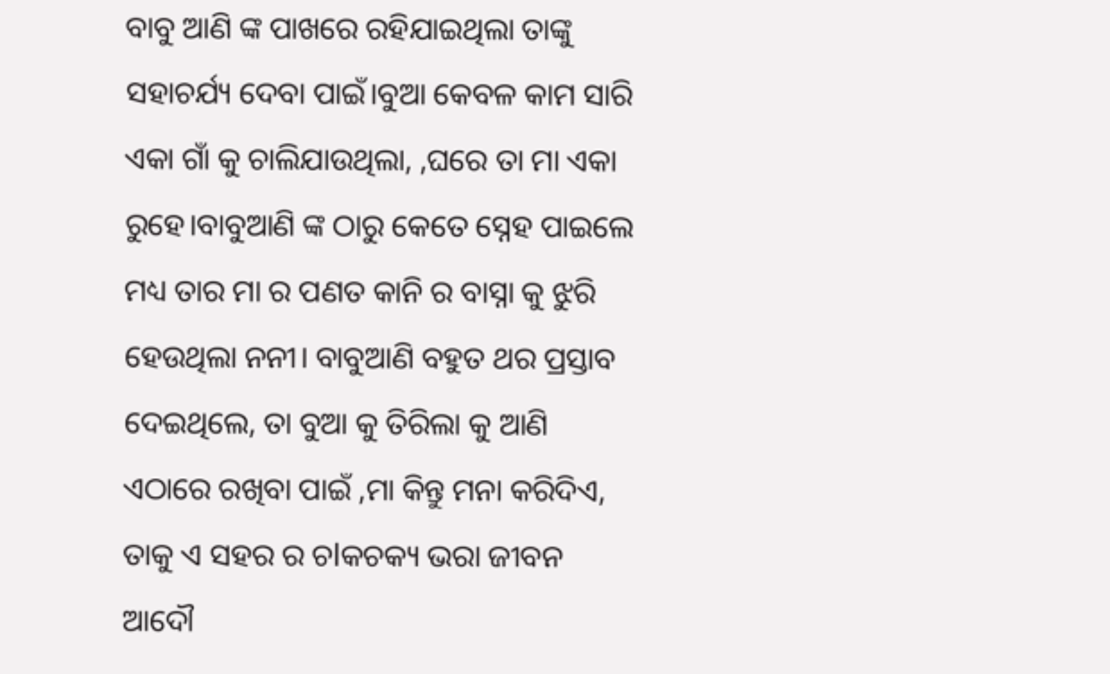ବାବୁ ଆଣି ଙ୍କ ପାଖରେ ରହିଯାଇଥିଲା ତାଙ୍କୁ ସହାଚର୍ଯ୍ୟ ଦେବା ପାଇଁ।ବୁଆ କେବଳ କାମ ସାରି ଏକା ଗାଁ କୁ ଚାଲିଯାଉଥିଲା, ,ଘରେ ତା ମା ଏକା ରୁହେ।ବାବୁଆଣି ଙ୍କ ଠାରୁ କେତେ ସ୍ନେହ ପାଇଲେ ମଧ୍ୟ ତାର ମା ର ପଣତ କାନି ର ବାସ୍ନା କୁ ଝୁରି ହେଉଥିଲା ନନୀ। ବାବୁଆଣି ବହୁତ ଥର ପ୍ରସ୍ତାବ ଦେଇଥିଲେ, ତା ବୁଆ କୁ ତିରିଲା କୁ ଆଣି ଏଠାରେ ରଖିବା ପାଇଁ ,ମା କିନ୍ତୁ ମନା କରିଦିଏ, ତାକୁ ଏ ସହର ର ଚlକଚକ୍ୟ ଭରା ଜୀବନ ଆଦୌ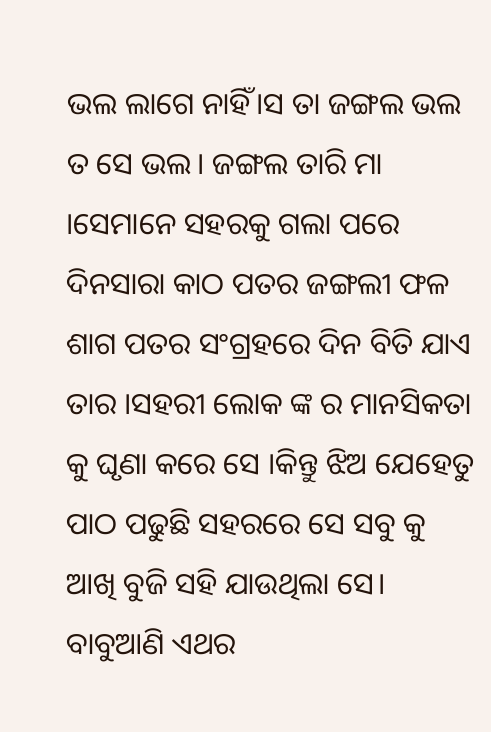ଭଲ ଲାଗେ ନାହିଁ।ସ ତା ଜଙ୍ଗଲ ଭଲ ତ ସେ ଭଲ। ଜଙ୍ଗଲ ତାରି ମା ।ସେମାନେ ସହରକୁ ଗଲା ପରେ ଦିନସାରା କାଠ ପତର ଜଙ୍ଗଲୀ ଫଳ ଶାଗ ପତର ସଂଗ୍ରହରେ ଦିନ ବିତି ଯାଏ ତାର ।ସହରୀ ଲୋକ ଙ୍କ ର ମାନସିକତା କୁ ଘୃଣା କରେ ସେ ।କିନ୍ତୁ ଝିଅ ଯେହେତୁ ପାଠ ପଢୁଛି ସହରରେ ସେ ସବୁ କୁ ଆଖି ବୁଜି ସହି ଯାଉଥିଲା ସେ। ବାବୁଆଣି ଏଥର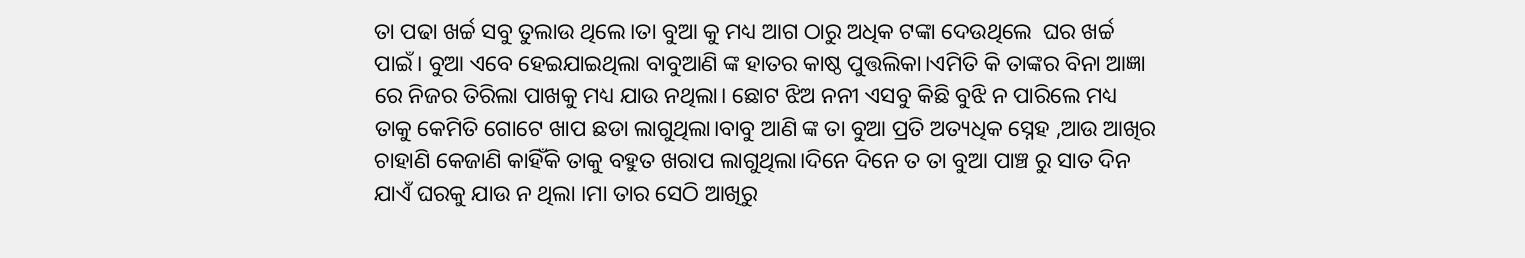ତା ପଢା ଖର୍ଚ୍ଚ ସବୁ ତୁଲାଉ ଥିଲେ।ତା ବୁଆ କୁ ମଧ୍ୟ ଆଗ ଠାରୁ ଅଧିକ ଟଙ୍କା ଦେଉଥିଲେ  ଘର ଖର୍ଚ୍ଚ ପାଇଁ। ବୁଆ ଏବେ ହେଇଯାଇଥିଲା ବାବୁଆଣି ଙ୍କ ହାତର କାଷ୍ଠ ପୁତ୍ତଲିକା।ଏମିତି କି ତାଙ୍କର ବିନା ଆଜ୍ଞା ରେ ନିଜର ତିରିଲା ପାଖକୁ ମଧ୍ୟ ଯାଉ ନଥିଲା। ଛୋଟ ଝିଅ ନନୀ ଏସବୁ କିଛି ବୁଝି ନ ପାରିଲେ ମଧ୍ୟ ତାକୁ କେମିତି ଗୋଟେ ଖାପ ଛଡା ଲାଗୁଥିଲା।ବାବୁ ଆଣି ଙ୍କ ତା ବୁଆ ପ୍ରତି ଅତ୍ୟଧିକ ସ୍ନେହ ,ଆଉ ଆଖିର ଚାହାଣି କେଜାଣି କାହିଁକି ତାକୁ ବହୁତ ଖରାପ ଲାଗୁଥିଲା।ଦିନେ ଦିନେ ତ ତା ବୁଆ ପାଞ୍ଚ ରୁ ସାତ ଦିନ ଯାଏଁ ଘରକୁ ଯାଉ ନ ଥିଲା ।ମା ତାର ସେଠି ଆଖିରୁ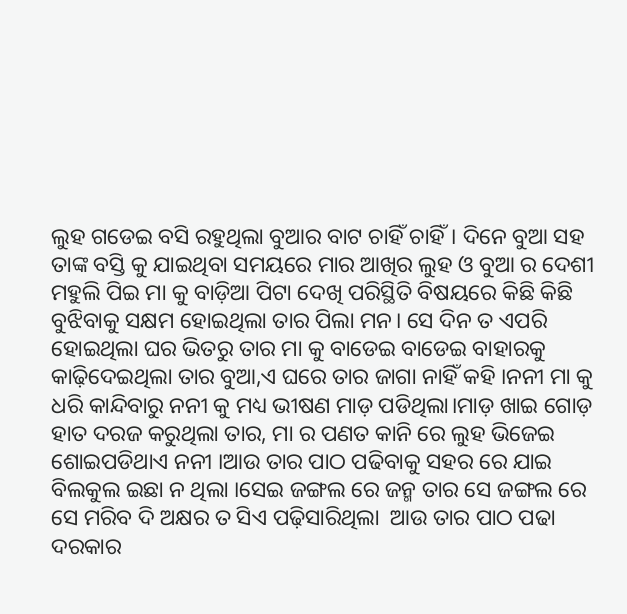ଲୁହ ଗଡେଇ ବସି ରହୁଥିଲା ବୁଆର ବାଟ ଚାହିଁ ଚାହିଁ। ଦିନେ ବୁଆ ସହ ତାଙ୍କ ବସ୍ତି କୁ ଯାଇଥିବା ସମୟରେ ମାର ଆଖିର ଲୁହ ଓ ବୁଆ ର ଦେଶୀ ମହୁଲି ପିଇ ମା କୁ ବାଡ଼ିଆ ପିଟା ଦେଖି ପରିସ୍ଥିତି ବିଷୟରେ କିଛି କିଛି ବୁଝିବାକୁ ସକ୍ଷମ ହୋଇଥିଲା ତାର ପିଲା ମନ। ସେ ଦିନ ତ ଏପରି ହୋଇଥିଲା ଘର ଭିତରୁ ତାର ମା କୁ ବାଡେଇ ବାଡେଇ ବାହାରକୁ କାଢ଼ିଦେଇଥିଲା ତାର ବୁଆ,ଏ ଘରେ ତାର ଜାଗା ନାହିଁ କହି ।ନନୀ ମା କୁ ଧରି କାନ୍ଦିବାରୁ ନନୀ କୁ ମଧ୍ୟ ଭୀଷଣ ମାଡ଼ ପଡିଥିଲା।ମାଡ଼ ଖାଇ ଗୋଡ଼ ହାତ ଦରଜ କରୁଥିଲା ତାର, ମା ର ପଣତ କାନି ରେ ଲୁହ ଭିଜେଇ ଶୋଇପଡିଥାଏ ନନୀ ।ଆଉ ତାର ପାଠ ପଢିବାକୁ ସହର ରେ ଯାଇ ବିଲକୁଲ ଇଛା ନ ଥିଲା ।ସେଇ ଜଙ୍ଗଲ ରେ ଜନ୍ମ ତାର ସେ ଜଙ୍ଗଲ ରେ ସେ ମରିବ ଦି ଅକ୍ଷର ତ ସିଏ ପଢ଼ିସାରିଥିଲା  ଆଉ ତାର ପାଠ ପଢା ଦରକାର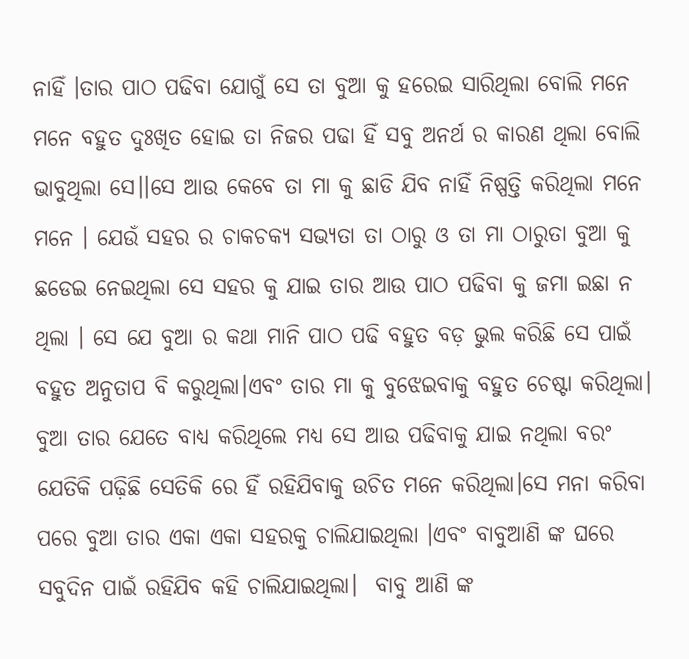ନାହିଁ ।ତାର ପାଠ ପଢିବା ଯୋଗୁଁ ସେ ତା ବୁଆ କୁ ହରେଇ ସାରିଥିଲା ବୋଲି ମନେ ମନେ ବହୁତ ଦୁଃଖିତ ହୋଇ ତା ନିଜର ପଢା ହିଁ ସବୁ ଅନର୍ଥ ର କାରଣ ଥିଲା ବୋଲି ଭାବୁଥିଲା ସେ।।ସେ ଆଉ କେବେ ତା ମା କୁ ଛାଡି ଯିବ ନାହିଁ ନିଷ୍ପତ୍ତି କରିଥିଲା ମନେ ମନେ । ଯେଉଁ ସହର ର ଚାକଚକ୍ୟ ସଭ୍ୟତା ତା ଠାରୁ ଓ ତା ମା ଠାରୁତା ବୁଆ କୁ ଛଡେଇ ନେଇଥିଲା ସେ ସହର କୁ ଯାଇ ତାର ଆଉ ପାଠ ପଢିବା କୁ ଜମା ଇଛା ନ ଥିଲା । ସେ ଯେ ବୁଆ ର କଥା ମାନି ପାଠ ପଢି ବହୁତ ବଡ଼ ଭୁଲ କରିଛି ସେ ପାଇଁ ବହୁତ ଅନୁତାପ ବି କରୁଥିଲା।ଏବଂ ତାର ମା କୁ ବୁଝେଇବାକୁ ବହୁତ ଚେଷ୍ଟା କରିଥିଲା। ବୁଆ ତାର ଯେତେ ବାଧ୍ୟ କରିଥିଲେ ମଧ୍ୟ ସେ ଆଉ ପଢିବାକୁ ଯାଇ ନଥିଲା ବରଂ ଯେତିକି ପଢ଼ିଛି ସେତିକି ରେ ହିଁ ରହିଯିବାକୁ ଉଚିତ ମନେ କରିଥିଲା।ସେ ମନା କରିବା ପରେ ବୁଆ ତାର ଏକା ଏକା ସହରକୁ ଚାଲିଯାଇଥିଲା ।ଏବଂ ବାବୁଆଣି ଙ୍କ ଘରେ ସବୁଦିନ ପାଇଁ ରହିଯିବ କହି ଚାଲିଯାଇଥିଲା।  ବାବୁ ଆଣି ଙ୍କ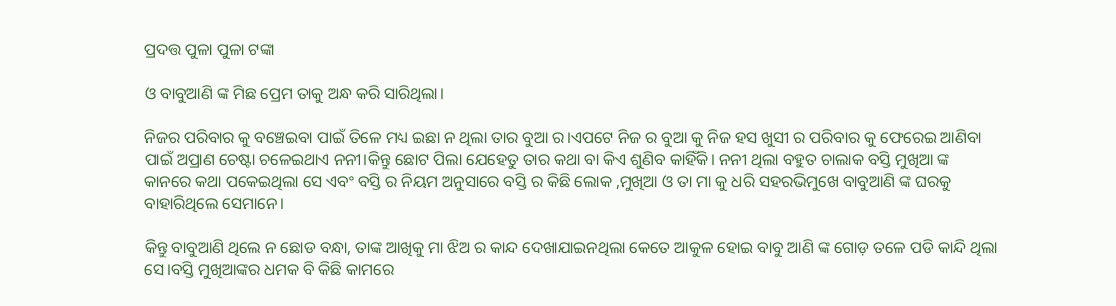ପ୍ରଦତ୍ତ ପୁଳା ପୁଳା ଟଙ୍କା

ଓ ବାବୁଆଣି ଙ୍କ ମିଛ ପ୍ରେମ ତାକୁ ଅନ୍ଧ କରି ସାରିଥିଲା।

ନିଜର ପରିବାର କୁ ବଞ୍ଚେଇବା ପାଇଁ ତିଳେ ମଧ୍ୟ ଇଛା ନ ଥିଲା ତାର ବୁଆ ର।ଏପଟେ ନିଜ ର ବୁଆ କୁ ନିଜ ହସ ଖୁସୀ ର ପରିବାର କୁ ଫେରେଇ ଆଣିବା ପାଇଁ ଅପ୍ରାଣ ଚେଷ୍ଟା ଚଳେଇଥାଏ ନନୀ।କିନ୍ତୁ ଛୋଟ ପିଲା ଯେହେତୁ ତାର କଥା ବା କିଏ ଶୁଣିବ କାହିଁକି। ନନୀ ଥିଲା ବହୁତ ଚାଲାକ ବସ୍ତି ମୁଖିଆ ଙ୍କ କାନରେ କଥା ପକେଇଥିଲା ସେ ଏବଂ ବସ୍ତି ର ନିୟମ ଅନୁସାରେ ବସ୍ତି ର କିଛି ଲୋକ ,ମୁଖିଆ ଓ ତା ମା କୁ ଧରି ସହରଭିମୁଖେ ବାବୁଆଣି ଙ୍କ ଘରକୁ ବାହାରିଥିଲେ ସେମାନେ।

କିନ୍ତୁ ବାବୁଆଣି ଥିଲେ ନ ଛୋଡ ବନ୍ଧା, ତାଙ୍କ ଆଖିକୁ ମା ଝିଅ ର କାନ୍ଦ ଦେଖାଯାଇନଥିଲା କେତେ ଆକୁଳ ହୋଇ ବାବୁ ଆଣି ଙ୍କ ଗୋଡ଼ ତଳେ ପଡି କାନ୍ଦି ଥିଲା ସେ।ବସ୍ତି ମୁଖିଆଙ୍କର ଧମକ ବି କିଛି କାମରେ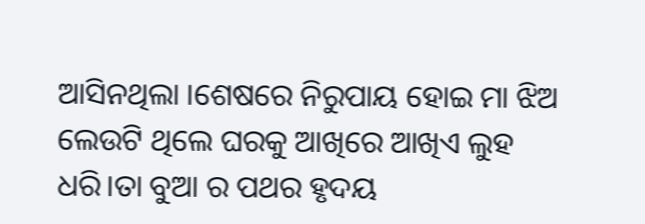ଆସିନଥିଲା ।ଶେଷରେ ନିରୁପାୟ ହୋଇ ମା ଝିଅ ଲେଉଟି ଥିଲେ ଘରକୁ ଆଖିରେ ଆଖିଏ ଲୁହ ଧରି।ତା ବୁଆ ର ପଥର ହୃଦୟ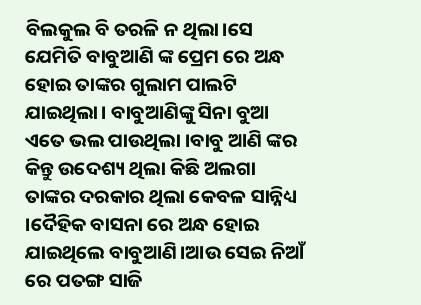ବିଲକୁଲ ବି ତରଳି ନ ଥିଲା।ସେ ଯେମିତି ବାବୁଆଣି ଙ୍କ ପ୍ରେମ ରେ ଅନ୍ଧ ହୋଇ ତାଙ୍କର ଗୁଲାମ ପାଲଟି ଯାଇଥିଲା। ବାବୁଆଣିଙ୍କୁ ସିନା ବୁଆ ଏତେ ଭଲ ପାଉଥିଲା ।ବାବୁ ଆଣି ଙ୍କର କିନ୍ତୁ ଉଦେଶ୍ୟ ଥିଲା କିଛି ଅଲଗା ତାଙ୍କର ଦରକାର ଥିଲା କେବଳ ସାନ୍ନିଧ୍ୟ ।ଦୈହିକ ବାସନା ରେ ଅନ୍ଧ ହୋଇ ଯାଇଥିଲେ ବାବୁଆଣି।ଆଉ ସେଇ ନିଆଁ ରେ ପତଙ୍ଗ ସାଜି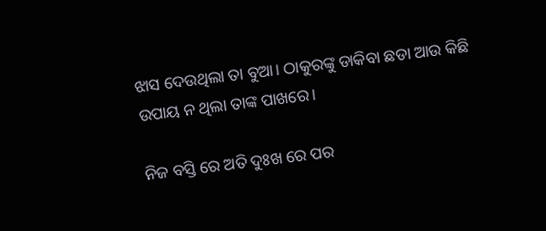ଝାସ ଦେଉଥିଲା ତା ବୁଆ। ଠାକୁରଙ୍କୁ ଡାକିବା ଛଡା ଆଉ କିଛି ଉପାୟ ନ ଥିଲା ତାଙ୍କ ପାଖରେ।

ନିଜ ବସ୍ତି ରେ ଅତି ଦୁଃଖ ରେ ପର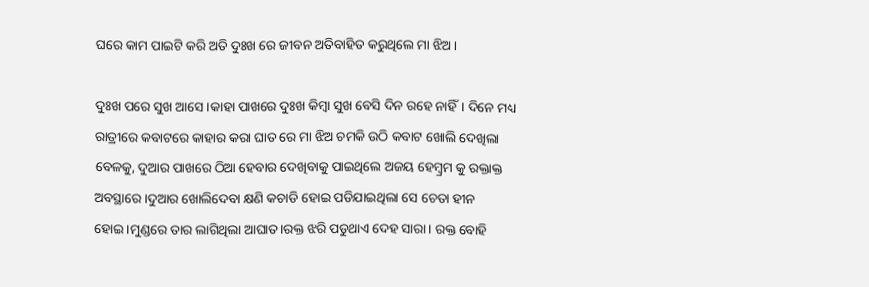ଘରେ କାମ ପାଇଟି କରି ଅତି ଦୁଃଖ ରେ ଜୀବନ ଅତିବାହିତ କରୁଥିଲେ ମା ଝିଅ।

ଦୁଃଖ ପରେ ସୁଖ ଆସେ ।କାହା ପାଖରେ ଦୁଃଖ କିମ୍ବା ସୁଖ ବେସି ଦିନ ରହେ ନାହିଁ। ଦିନେ ମଧ୍ୟ ରାତ୍ରୀରେ କବାଟରେ କାହାର କରା ଘାତ ରେ ମା ଝିଅ ଚମକି ଉଠି କବାଟ ଖୋଲି ଦେଖିଲା ବେଳକୁ, ଦୁଆର ପାଖରେ ଠିଆ ହେବାର ଦେଖିବାକୁ ପାଇଥିଲେ ଅଜୟ ହେମ୍ବ୍ରମ କୁ ରକ୍ତାକ୍ତ ଅବସ୍ଥାରେ।ଦୁଆର ଖୋଲିଦେବା କ୍ଷଣି କଚାଡି ହୋଇ ପଡିଯାଇଥିଲା ସେ ଚେତା ହୀନ ହୋଇ।ମୁଣ୍ଡରେ ତାର ଲାଗିଥିଲା ଆଘାତ।ରକ୍ତ ଝରି ପଡୁଥାଏ ଦେହ ସାରା। ରକ୍ତ ବୋହି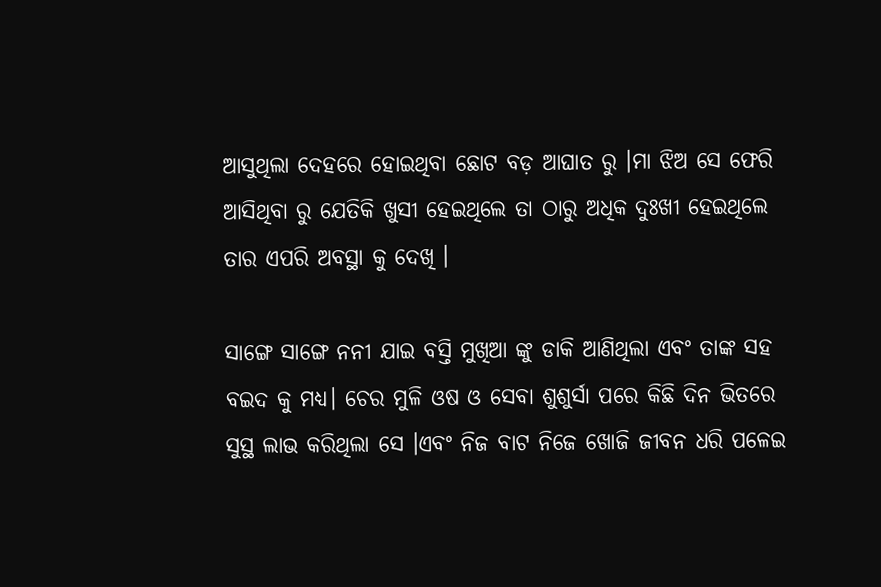ଆସୁଥିଲା ଦେହରେ ହୋଇଥିବା ଛୋଟ ବଡ଼ ଆଘାତ ରୁ ।ମା ଝିଅ ସେ ଫେରି ଆସିଥିବା ରୁ ଯେତିକି ଖୁସୀ ହେଇଥିଲେ ତା ଠାରୁ ଅଧିକ ଦୁଃଖୀ ହେଇଥିଲେ ତାର ଏପରି ଅବସ୍ଥା କୁ ଦେଖି ।

ସାଙ୍ଗେ ସାଙ୍ଗେ ନନୀ ଯାଇ ବସ୍ତି ମୁଖିଆ ଙ୍କୁ ଡାକି ଆଣିଥିଲା ଏବଂ ତାଙ୍କ ସହ ବଇଦ କୁ ମଧ୍ୟ। ଚେର ମୁଳି ଓଷ ଓ ସେବା ଶୁଶୁର୍ସା ପରେ କିଛି ଦିନ ଭିତରେ ସୁସ୍ଥ ଲାଭ କରିଥିଲା ସେ ।ଏବଂ ନିଜ ବାଟ ନିଜେ ଖୋଜି ଜୀବନ ଧରି ପଳେଇ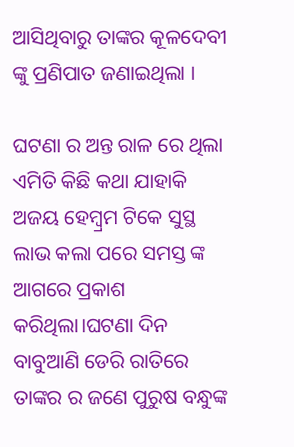ଆସିଥିବାରୁ ତାଙ୍କର କୂଳଦେବୀ ଙ୍କୁ ପ୍ରଣିପାତ ଜଣାଇଥିଲା ।

ଘଟଣା ର ଅନ୍ତ ରାଳ ରେ ଥିଲା ଏମିତି କିଛି କଥା ଯାହାକି ଅଜୟ ହେମ୍ବ୍ରମ ଟିକେ ସୁସ୍ଥ ଲାଭ କଲା ପରେ ସମସ୍ତ ଙ୍କ ଆଗରେ ପ୍ରକାଶ କରିଥିଲା।ଘଟଣା ଦିନ ବାବୁଆଣି ଡେରି ରାତିରେ ତାଙ୍କର ର ଜଣେ ପୁରୁଷ ବନ୍ଧୁଙ୍କ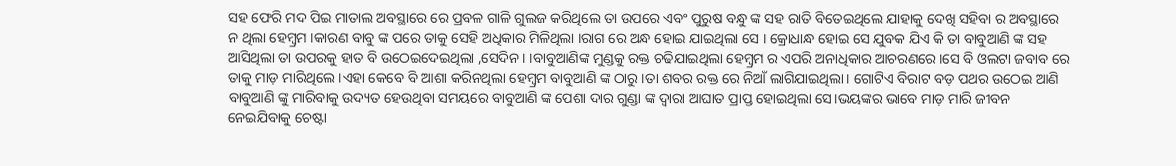ସହ ଫେରି ମଦ ପିଇ ମାତାଲ ଅବସ୍ଥାରେ ରେ ପ୍ରବଳ ଗାଳି ଗୁଲଜ କରିଥିଲେ ତା ଉପରେ ଏବଂ ପୁରୁଷ ବନ୍ଧୁ ଙ୍କ ସହ ରାତି ବିତେଇଥିଲେ ଯାହାକୁ ଦେଖି ସହିବା ର ଅବସ୍ଥାରେ ନ ଥିଲା ହେମ୍ବ୍ରମ ।କାରଣ ବାବୁ ଙ୍କ ପରେ ତାକୁ ସେହି ଅଧିକାର ମିଳିଥିଲା ।ରାଗ ରେ ଅନ୍ଧ ହୋଇ ଯାଇଥିଲା ସେ । କ୍ରୋଧାନ୍ଧ ହୋଇ ସେ ଯୁବକ ଯିଏ କି ତା ବାବୁଆଣି ଙ୍କ ସହ ଆସିଥିଲା ତା ଉପରକୁ ହାତ ବି ଉଠେଇଦେଇଥିଲା ,ସେଦିନ। ।ବାବୁଆଣିଙ୍କ ମୁଣ୍ଡକୁ ରକ୍ତ ଚଢିଯାଇଥିଲା ହେମ୍ବ୍ରମ ର ଏପରି ଅନାଧିକାର ଆଚରଣରେ।ସେ ବି ଓଲଟା ଜବାବ ରେ ତାକୁ ମାଡ଼ ମାରିଥିଲେ ।ଏହା କେବେ ବି ଆଶା କରିନଥିଲା ହେମ୍ବ୍ରମ ବାବୁଆଣି ଙ୍କ ଠାରୁ।ତା ଶବର ରକ୍ତ ରେ ନିଆଁ ଲାଗିଯାଇଥିଲା। ଗୋଟିଏ ବିରାଟ ବଡ଼ ପଥର ଉଠେଇ ଆଣି ବାବୁଆଣି ଙ୍କୁ ମାରିବାକୁ ଉଦ୍ୟତ ହେଉଥିବା ସମୟରେ ବାବୁଆଣି ଙ୍କ ପେଶା ଦାର ଗୁଣ୍ଡା ଙ୍କ ଦ୍ଵାରା ଆଘାତ ପ୍ରାପ୍ତ ହୋଇଥିଲା ସେ।ଭୟଙ୍କର ଭାବେ ମାଡ଼ ମାରି ଜୀବନ ନେଇଯିବାକୁ ଚେଷ୍ଟା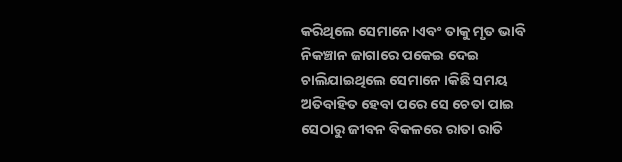କରିଥିଲେ ସେମାନେ।ଏବଂ ତାକୁ ମୃତ ଭାବି ନିକଞ୍ଚାନ ଜାଗାରେ ପକେଇ ଦେଇ ଚାଲିଯାଇଥିଲେ ସେମାନେ ।କିଛି ସମୟ ଅତିବାହିତ ହେବା ପରେ ସେ ଚେତା ପାଇ ସେଠାରୁ ଜୀବନ ବିକଳରେ ରାତା ରାତି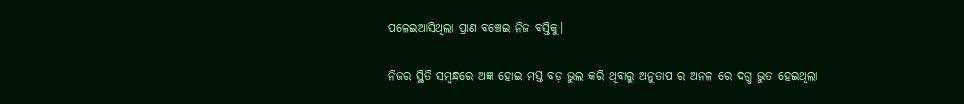ପଳେଇଆସିଥିଲା ପ୍ରାଣ ବଞ୍ଚେଇ ନିଜ ବସ୍ତିକୁ।

ନିଜର ସ୍ଥିତି ସମ୍ବନ୍ଧରେ ଅଜ୍ଞ ହୋଇ ମସ୍ତ ବଡ଼ ଭୁଲ କରି ଥିବାରୁ ଅନୁତାପ ର ଅନଳ ରେ ଦଗ୍ଧ ଭୁତ ହେଇଥିଲା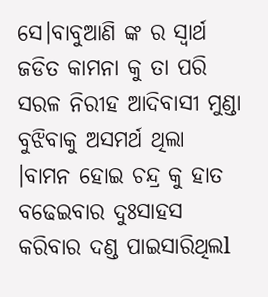ସେ।ବାବୁଆଣି ଙ୍କ ର ସ୍ୱାର୍ଥ ଜଡିତ କାମନା କୁ ତା ପରି ସରଳ ନିରୀହ ଆଦିବାସୀ ମୁଣ୍ଡା ବୁଝିବାକୁ ଅସମର୍ଥ ଥିଲା ।ବାମନ ହୋଇ ଚନ୍ଦ୍ର କୁ ହାତ ବଢେଇବାର ଦୁଃସାହସ କରିବାର ଦଣ୍ଡ ପାଇସାରିଥିଲl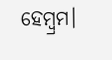ହେମ୍ବ୍ରମ।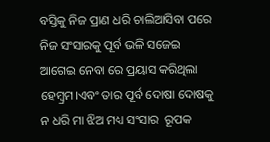ବସ୍ତିକୁ ନିଜ ପ୍ରାଣ ଧରି ଚାଲିଆସିବା ପରେ ନିଜ ସଂସାରକୁ ପୂର୍ବ ଭଳି ସଜେଇ ଆଗେଇ ନେବା ରେ ପ୍ରୟାସ କରିଥିଲା ହେମ୍ବ୍ରମ।ଏବଂ ତାର ପୂର୍ବ ଦୋଷା ଦୋଷକୁ ନ ଧରି ମା ଝିଅ ମଧ୍ୟ ସଂସାର  ରୂପକ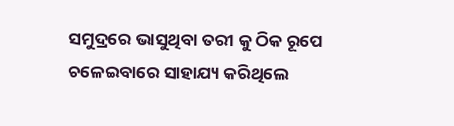ସମୁଦ୍ରରେ ଭାସୁଥିବା ତରୀ କୁ ଠିକ ରୂପେ ଚଳେଇବାରେ ସାହାଯ୍ୟ କରିଥିଲେ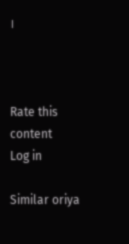।



Rate this content
Log in

Similar oriya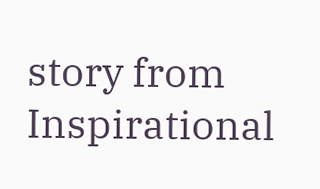story from Inspirational